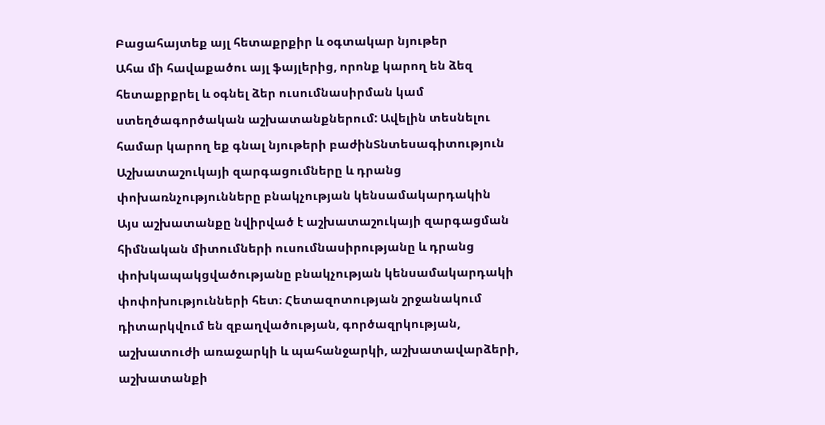Բացահայտեք այլ հետաքրքիր և օգտակար նյութեր
Ահա մի հավաքածու այլ ֆայլերից, որոնք կարող են ձեզ հետաքրքրել և օգնել ձեր ուսումնասիրման կամ ստեղծագործական աշխատանքներում: Ավելին տեսնելու համար կարող եք գնալ նյութերի բաժինՏնտեսագիտություն
Աշխատաշուկայի զարգացումները և դրանց փոխառնչությունները բնակչության կենսամակարդակին
Այս աշխատանքը նվիրված է աշխատաշուկայի զարգացման հիմնական միտումների ուսումնասիրությանը և դրանց փոխկապակցվածությանը բնակչության կենսամակարդակի փոփոխությունների հետ։ Հետազոտության շրջանակում դիտարկվում են զբաղվածության, գործազրկության, աշխատուժի առաջարկի և պահանջարկի, աշխատավարձերի, աշխատանքի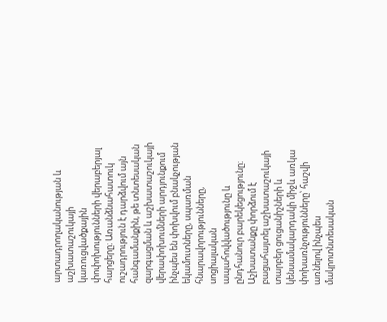արտադրողականության և աշխատաշուկայի կառուցվածքային փոփոխությունների վերաբերյալ հարցերը։ Առանձնահատուկ ուշադրություն է դարձվում այն հանգամանքին, թե տնտեսական զարգացման և աշխատաշուկայի վերափոխումների արդյունքում ինչպես են փոխվում բնակչության եկամուտները, սպառման հնարավորությունները, սոցիալական ապահովվածությունը և ընդհանուր բարեկեցությունը։ Աշխատանքը փորձում է բացահայտել աշխատաշուկայի տարբեր ցուցանիշների և կենսամակարդակի միջև առկա փոխառնչությունները՝ հաշվի առնելով ինչպես մակրոտնտեսական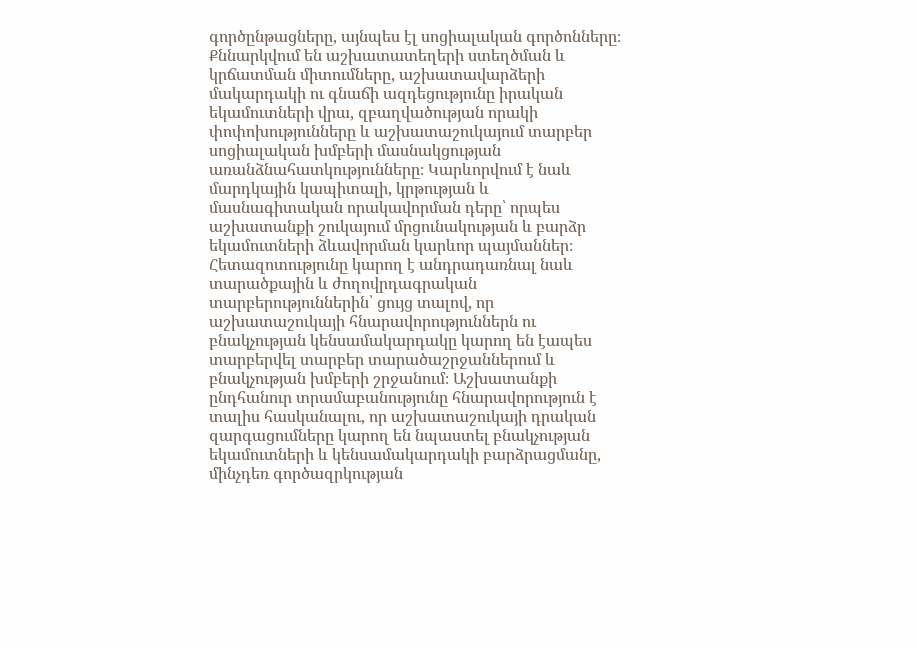գործընթացները, այնպես էլ սոցիալական գործոնները։ Քննարկվում են աշխատատեղերի ստեղծման և կրճատման միտումները, աշխատավարձերի մակարդակի ու գնաճի ազդեցությունը իրական եկամուտների վրա, զբաղվածության որակի փոփոխությունները և աշխատաշուկայում տարբեր սոցիալական խմբերի մասնակցության առանձնահատկությունները։ Կարևորվում է նաև մարդկային կապիտալի, կրթության և մասնագիտական որակավորման դերը՝ որպես աշխատանքի շուկայում մրցունակության և բարձր եկամուտների ձևավորման կարևոր պայմաններ։ Հետազոտությունը կարող է անդրադառնալ նաև տարածքային և ժողովրդագրական տարբերություններին՝ ցույց տալով, որ աշխատաշուկայի հնարավորություններն ու բնակչության կենսամակարդակը կարող են էապես տարբերվել տարբեր տարածաշրջաններում և բնակչության խմբերի շրջանում։ Աշխատանքի ընդհանուր տրամաբանությունը հնարավորություն է տալիս հասկանալու, որ աշխատաշուկայի դրական զարգացումները կարող են նպաստել բնակչության եկամուտների և կենսամակարդակի բարձրացմանը, մինչդեռ գործազրկության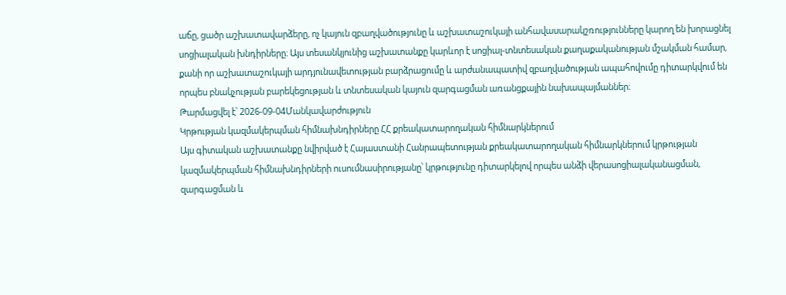աճը, ցածր աշխատավարձերը, ոչ կայուն զբաղվածությունը և աշխատաշուկայի անհավասարակշռությունները կարող են խորացնել սոցիալական խնդիրները։ Այս տեսանկյունից աշխատանքը կարևոր է սոցիալ-տնտեսական քաղաքականության մշակման համար, քանի որ աշխատաշուկայի արդյունավետության բարձրացումը և արժանապատիվ զբաղվածության ապահովումը դիտարկվում են որպես բնակչության բարեկեցության և տնտեսական կայուն զարգացման առանցքային նախապայմաններ։
Թարմացվել է՝ 2026-09-04Մանկավարժություն
Կրթության կազմակերպման հիմնախնդիրները ՀՀ քրեակատարողական հիմնարկներում
Այս գիտական աշխատանքը նվիրված է Հայաստանի Հանրապետության քրեակատարողական հիմնարկներում կրթության կազմակերպման հիմնախնդիրների ուսումնասիրությանը՝ կրթությունը դիտարկելով որպես անձի վերասոցիալականացման, զարգացման և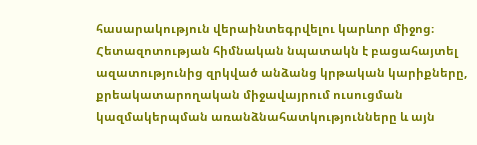հասարակություն վերաինտեգրվելու կարևոր միջոց։ Հետազոտության հիմնական նպատակն է բացահայտել ազատությունից զրկված անձանց կրթական կարիքները, քրեակատարողական միջավայրում ուսուցման կազմակերպման առանձնահատկությունները և այն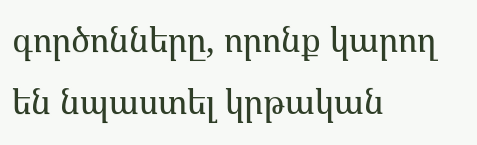գործոնները, որոնք կարող են նպաստել կրթական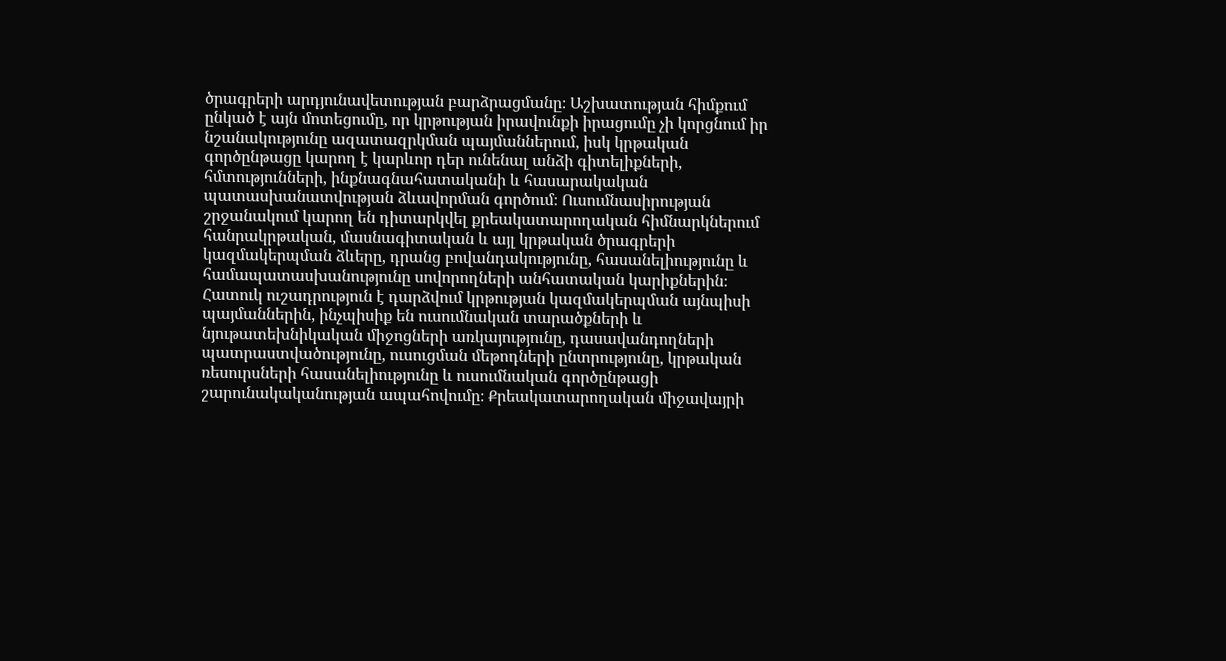ծրագրերի արդյունավետության բարձրացմանը։ Աշխատության հիմքում ընկած է այն մոտեցումը, որ կրթության իրավունքի իրացումը չի կորցնում իր նշանակությունը ազատազրկման պայմաններում, իսկ կրթական գործընթացը կարող է կարևոր դեր ունենալ անձի գիտելիքների, հմտությունների, ինքնագնահատականի և հասարակական պատասխանատվության ձևավորման գործում։ Ուսումնասիրության շրջանակում կարող են դիտարկվել քրեակատարողական հիմնարկներում հանրակրթական, մասնագիտական և այլ կրթական ծրագրերի կազմակերպման ձևերը, դրանց բովանդակությունը, հասանելիությունը և համապատասխանությունը սովորողների անհատական կարիքներին։ Հատուկ ուշադրություն է դարձվում կրթության կազմակերպման այնպիսի պայմաններին, ինչպիսիք են ուսումնական տարածքների և նյութատեխնիկական միջոցների առկայությունը, դասավանդողների պատրաստվածությունը, ուսուցման մեթոդների ընտրությունը, կրթական ռեսուրսների հասանելիությունը և ուսումնական գործընթացի շարունակականության ապահովումը։ Քրեակատարողական միջավայրի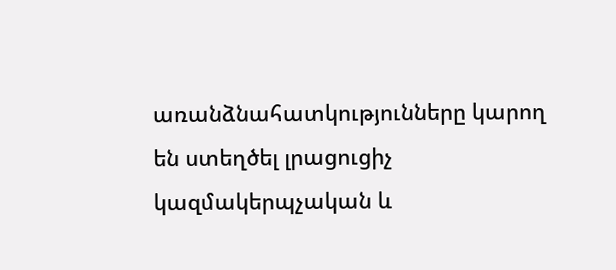առանձնահատկությունները կարող են ստեղծել լրացուցիչ կազմակերպչական և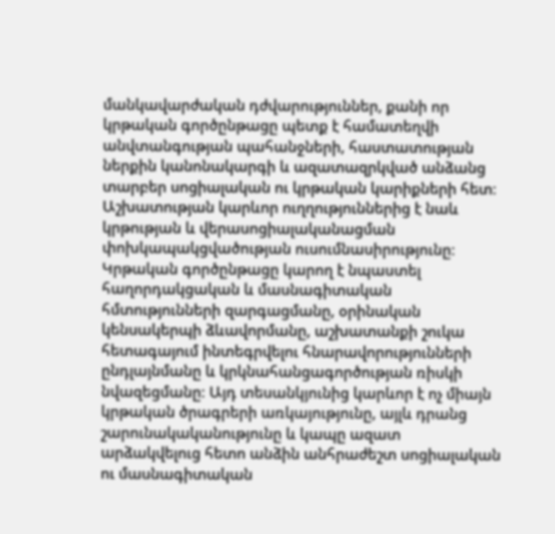մանկավարժական դժվարություններ, քանի որ կրթական գործընթացը պետք է համատեղվի անվտանգության պահանջների, հաստատության ներքին կանոնակարգի և ազատազրկված անձանց տարբեր սոցիալական ու կրթական կարիքների հետ։ Աշխատության կարևոր ուղղություններից է նաև կրթության և վերասոցիալականացման փոխկապակցվածության ուսումնասիրությունը։ Կրթական գործընթացը կարող է նպաստել հաղորդակցական և մասնագիտական հմտությունների զարգացմանը, օրինական կենսակերպի ձևավորմանը, աշխատանքի շուկա հետագայում ինտեգրվելու հնարավորությունների ընդլայնմանը և կրկնահանցագործության ռիսկի նվազեցմանը։ Այդ տեսանկյունից կարևոր է ոչ միայն կրթական ծրագրերի առկայությունը, այլև դրանց շարունակականությունը և կապը ազատ արձակվելուց հետո անձին անհրաժեշտ սոցիալական ու մասնագիտական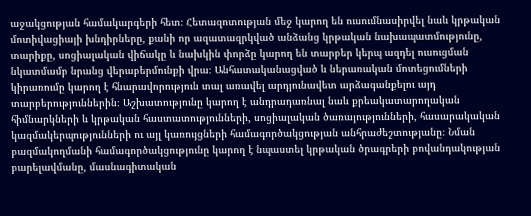աջակցության համակարգերի հետ։ Հետազոտության մեջ կարող են ուսումնասիրվել նաև կրթական մոտիվացիայի խնդիրները, քանի որ ազատազրկված անձանց կրթական նախապատմությունը, տարիքը, սոցիալական վիճակը և նախկին փորձը կարող են տարբեր կերպ ազդել ուսուցման նկատմամբ նրանց վերաբերմունքի վրա։ Անհատականացված և ներառական մոտեցումների կիրառումը կարող է հնարավորություն տալ առավել արդյունավետ արձագանքելու այդ տարբերություններին։ Աշխատությունը կարող է անդրադառնալ նաև քրեակատարողական հիմնարկների և կրթական հաստատությունների, սոցիալական ծառայությունների, հասարակական կազմակերպությունների ու այլ կառույցների համագործակցության անհրաժեշտությանը։ Նման բազմակողմանի համագործակցությունը կարող է նպաստել կրթական ծրագրերի բովանդակության բարելավմանը, մասնագիտական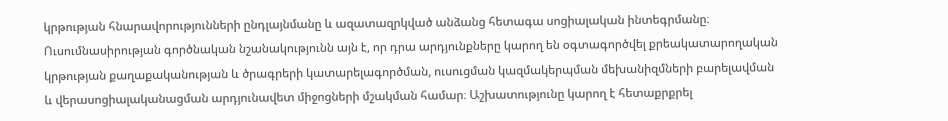կրթության հնարավորությունների ընդլայնմանը և ազատազրկված անձանց հետագա սոցիալական ինտեգրմանը։ Ուսումնասիրության գործնական նշանակությունն այն է, որ դրա արդյունքները կարող են օգտագործվել քրեակատարողական կրթության քաղաքականության և ծրագրերի կատարելագործման, ուսուցման կազմակերպման մեխանիզմների բարելավման և վերասոցիալականացման արդյունավետ միջոցների մշակման համար։ Աշխատությունը կարող է հետաքրքրել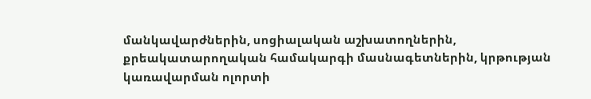մանկավարժներին, սոցիալական աշխատողներին, քրեակատարողական համակարգի մասնագետներին, կրթության կառավարման ոլորտի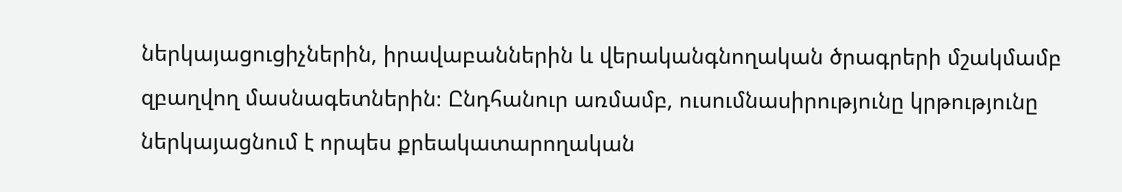ներկայացուցիչներին, իրավաբաններին և վերականգնողական ծրագրերի մշակմամբ զբաղվող մասնագետներին։ Ընդհանուր առմամբ, ուսումնասիրությունը կրթությունը ներկայացնում է որպես քրեակատարողական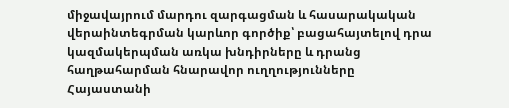միջավայրում մարդու զարգացման և հասարակական վերաինտեգրման կարևոր գործիք՝ բացահայտելով դրա կազմակերպման առկա խնդիրները և դրանց հաղթահարման հնարավոր ուղղությունները Հայաստանի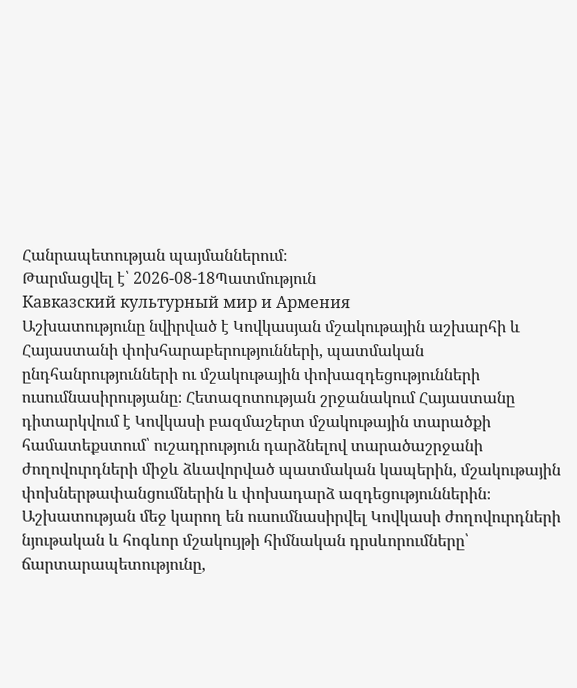Հանրապետության պայմաններում։
Թարմացվել է՝ 2026-08-18Պատմություն
Кавказский культурный мир и Армения
Աշխատությունը նվիրված է Կովկասյան մշակութային աշխարհի և Հայաստանի փոխհարաբերությունների, պատմական ընդհանրությունների ու մշակութային փոխազդեցությունների ուսումնասիրությանը։ Հետազոտության շրջանակում Հայաստանը դիտարկվում է Կովկասի բազմաշերտ մշակութային տարածքի համատեքստում՝ ուշադրություն դարձնելով տարածաշրջանի ժողովուրդների միջև ձևավորված պատմական կապերին, մշակութային փոխներթափանցումներին և փոխադարձ ազդեցություններին։ Աշխատության մեջ կարող են ուսումնասիրվել Կովկասի ժողովուրդների նյութական և հոգևոր մշակույթի հիմնական դրսևորումները՝ ճարտարապետությունը,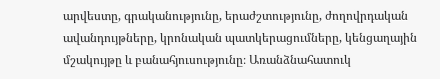արվեստը, գրականությունը, երաժշտությունը, ժողովրդական ավանդույթները, կրոնական պատկերացումները, կենցաղային մշակույթը և բանահյուսությունը։ Առանձնահատուկ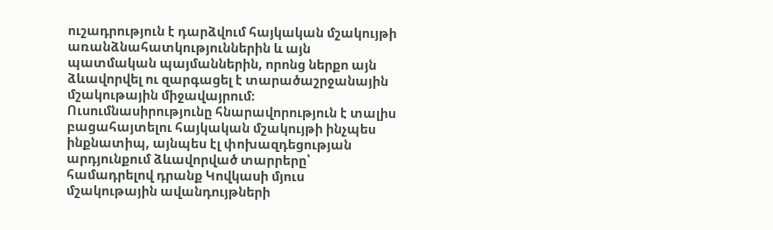ուշադրություն է դարձվում հայկական մշակույթի առանձնահատկություններին և այն պատմական պայմաններին, որոնց ներքո այն ձևավորվել ու զարգացել է տարածաշրջանային մշակութային միջավայրում։ Ուսումնասիրությունը հնարավորություն է տալիս բացահայտելու հայկական մշակույթի ինչպես ինքնատիպ, այնպես էլ փոխազդեցության արդյունքում ձևավորված տարրերը՝ համադրելով դրանք Կովկասի մյուս մշակութային ավանդույթների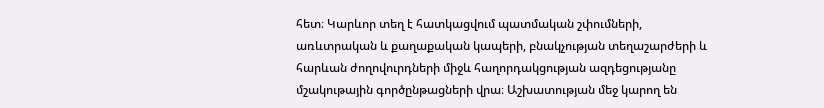հետ։ Կարևոր տեղ է հատկացվում պատմական շփումների, առևտրական և քաղաքական կապերի, բնակչության տեղաշարժերի և հարևան ժողովուրդների միջև հաղորդակցության ազդեցությանը մշակութային գործընթացների վրա։ Աշխատության մեջ կարող են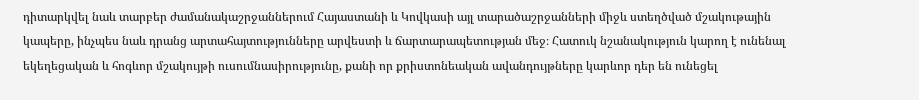դիտարկվել նաև տարբեր ժամանակաշրջաններում Հայաստանի և Կովկասի այլ տարածաշրջանների միջև ստեղծված մշակութային կապերը, ինչպես նաև դրանց արտահայտությունները արվեստի և ճարտարապետության մեջ։ Հատուկ նշանակություն կարող է ունենալ եկեղեցական և հոգևոր մշակույթի ուսումնասիրությունը, քանի որ քրիստոնեական ավանդույթները կարևոր դեր են ունեցել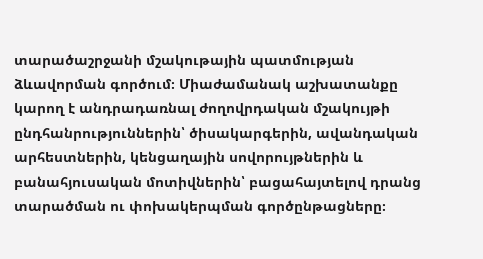տարածաշրջանի մշակութային պատմության ձևավորման գործում։ Միաժամանակ աշխատանքը կարող է անդրադառնալ ժողովրդական մշակույթի ընդհանրություններին՝ ծիսակարգերին, ավանդական արհեստներին, կենցաղային սովորույթներին և բանահյուսական մոտիվներին՝ բացահայտելով դրանց տարածման ու փոխակերպման գործընթացները։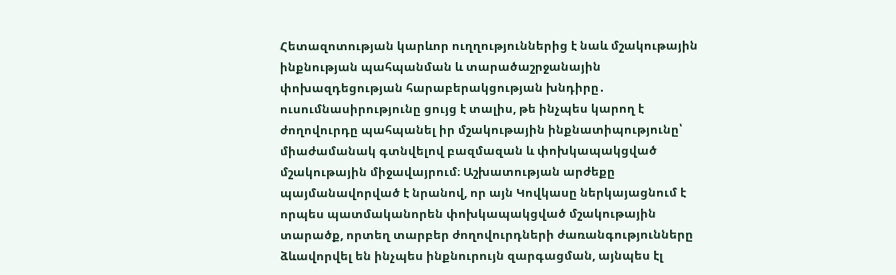Հետազոտության կարևոր ուղղություններից է նաև մշակութային ինքնության պահպանման և տարածաշրջանային փոխազդեցության հարաբերակցության խնդիրը․ ուսումնասիրությունը ցույց է տալիս, թե ինչպես կարող է ժողովուրդը պահպանել իր մշակութային ինքնատիպությունը՝ միաժամանակ գտնվելով բազմազան և փոխկապակցված մշակութային միջավայրում։ Աշխատության արժեքը պայմանավորված է նրանով, որ այն Կովկասը ներկայացնում է որպես պատմականորեն փոխկապակցված մշակութային տարածք, որտեղ տարբեր ժողովուրդների ժառանգությունները ձևավորվել են ինչպես ինքնուրույն զարգացման, այնպես էլ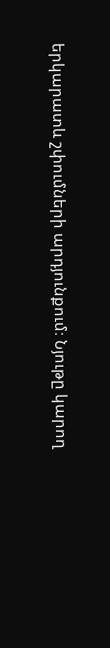երկարատև շփումների արդյունքում։ Նյութը կարող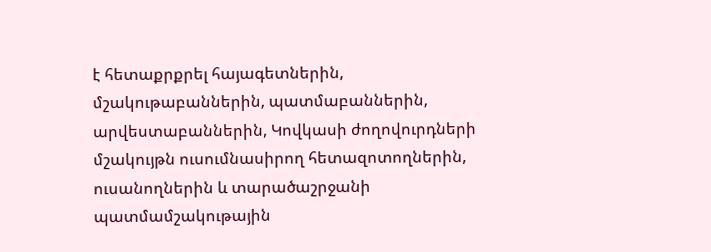է հետաքրքրել հայագետներին, մշակութաբաններին, պատմաբաններին, արվեստաբաններին, Կովկասի ժողովուրդների մշակույթն ուսումնասիրող հետազոտողներին, ուսանողներին և տարածաշրջանի պատմամշակութային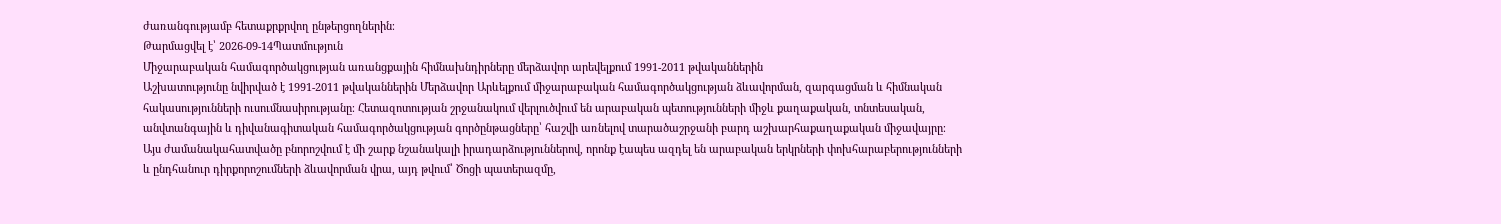ժառանգությամբ հետաքրքրվող ընթերցողներին։
Թարմացվել է՝ 2026-09-14Պատմություն
Միջարաբական համագործակցության առանցքային հիմնախնդիրները մերձավոր արեվելքում 1991-2011 թվականներին
Աշխատությունը նվիրված է 1991-2011 թվականներին Մերձավոր Արևելքում միջարաբական համագործակցության ձևավորման, զարգացման և հիմնական հակասությունների ուսումնասիրությանը։ Հետազոտության շրջանակում վերլուծվում են արաբական պետությունների միջև քաղաքական, տնտեսական, անվտանգային և դիվանագիտական համագործակցության գործընթացները՝ հաշվի առնելով տարածաշրջանի բարդ աշխարհաքաղաքական միջավայրը։ Այս ժամանակահատվածը բնորոշվում է մի շարք նշանակալի իրադարձություններով, որոնք էապես ազդել են արաբական երկրների փոխհարաբերությունների և ընդհանուր դիրքորոշումների ձևավորման վրա, այդ թվում՝ Ծոցի պատերազմը,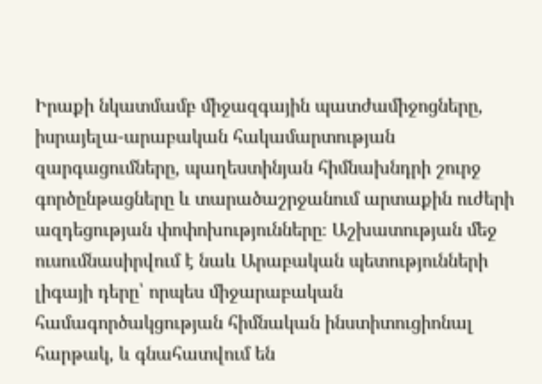Իրաքի նկատմամբ միջազգային պատժամիջոցները, իսրայելա-արաբական հակամարտության զարգացումները, պաղեստինյան հիմնախնդրի շուրջ գործընթացները և տարածաշրջանում արտաքին ուժերի ազդեցության փոփոխությունները։ Աշխատության մեջ ուսումնասիրվում է նաև Արաբական պետությունների լիգայի դերը՝ որպես միջարաբական համագործակցության հիմնական ինստիտուցիոնալ հարթակ, և գնահատվում են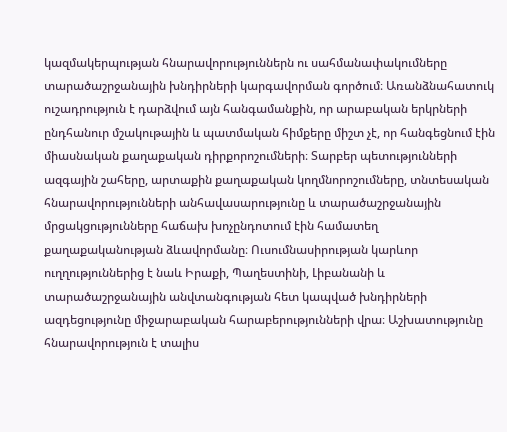կազմակերպության հնարավորություններն ու սահմանափակումները տարածաշրջանային խնդիրների կարգավորման գործում։ Առանձնահատուկ ուշադրություն է դարձվում այն հանգամանքին, որ արաբական երկրների ընդհանուր մշակութային և պատմական հիմքերը միշտ չէ, որ հանգեցնում էին միասնական քաղաքական դիրքորոշումների։ Տարբեր պետությունների ազգային շահերը, արտաքին քաղաքական կողմնորոշումները, տնտեսական հնարավորությունների անհավասարությունը և տարածաշրջանային մրցակցությունները հաճախ խոչընդոտում էին համատեղ քաղաքականության ձևավորմանը։ Ուսումնասիրության կարևոր ուղղություններից է նաև Իրաքի, Պաղեստինի, Լիբանանի և տարածաշրջանային անվտանգության հետ կապված խնդիրների ազդեցությունը միջարաբական հարաբերությունների վրա։ Աշխատությունը հնարավորություն է տալիս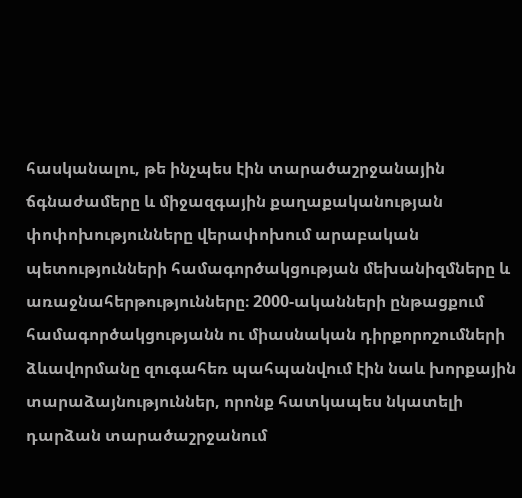հասկանալու, թե ինչպես էին տարածաշրջանային ճգնաժամերը և միջազգային քաղաքականության փոփոխությունները վերափոխում արաբական պետությունների համագործակցության մեխանիզմները և առաջնահերթությունները։ 2000-ականների ընթացքում համագործակցությանն ու միասնական դիրքորոշումների ձևավորմանը զուգահեռ պահպանվում էին նաև խորքային տարաձայնություններ, որոնք հատկապես նկատելի դարձան տարածաշրջանում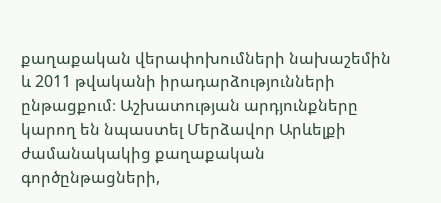քաղաքական վերափոխումների նախաշեմին և 2011 թվականի իրադարձությունների ընթացքում։ Աշխատության արդյունքները կարող են նպաստել Մերձավոր Արևելքի ժամանակակից քաղաքական գործընթացների,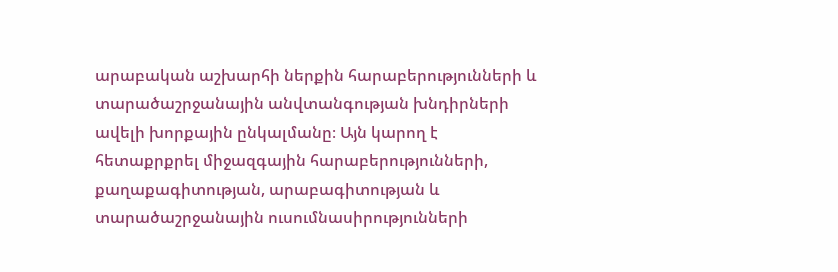արաբական աշխարհի ներքին հարաբերությունների և տարածաշրջանային անվտանգության խնդիրների ավելի խորքային ընկալմանը։ Այն կարող է հետաքրքրել միջազգային հարաբերությունների, քաղաքագիտության, արաբագիտության և տարածաշրջանային ուսումնասիրությունների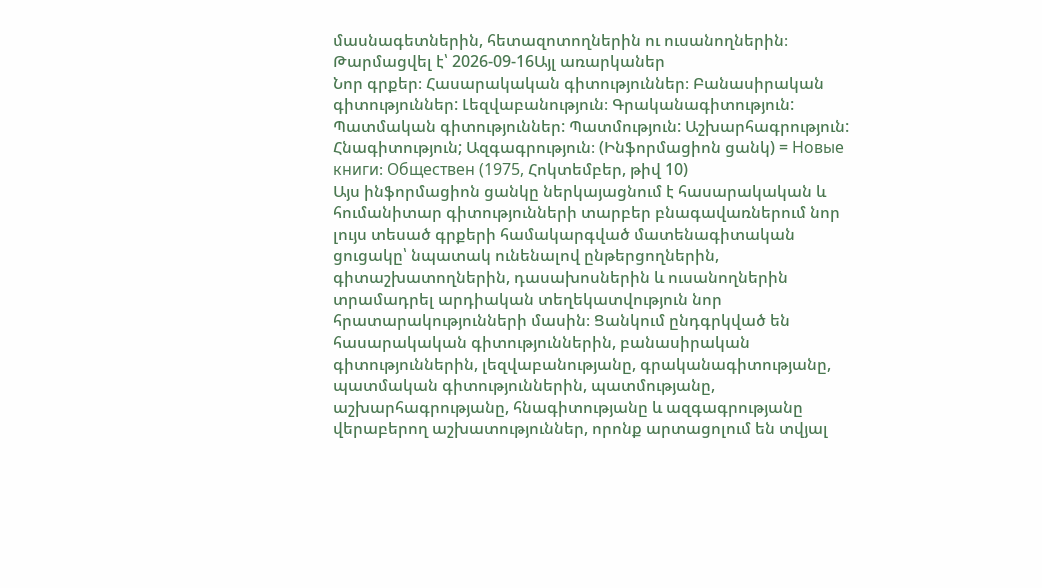մասնագետներին, հետազոտողներին ու ուսանողներին։
Թարմացվել է՝ 2026-09-16Այլ առարկաներ
Նոր գրքեր։ Հասարակական գիտություններ։ Բանասիրական գիտություններ: Լեզվաբանություն։ Գրականագիտություն: Պատմական գիտություններ: Պատմություն: Աշխարհագրություն: Հնագիտություն; Ազգագրություն։ (Ինֆորմացիոն ցանկ) = Новые книги։ Обществен (1975, Հոկտեմբեր, թիվ 10)
Այս ինֆորմացիոն ցանկը ներկայացնում է հասարակական և հումանիտար գիտությունների տարբեր բնագավառներում նոր լույս տեսած գրքերի համակարգված մատենագիտական ցուցակը՝ նպատակ ունենալով ընթերցողներին, գիտաշխատողներին, դասախոսներին և ուսանողներին տրամադրել արդիական տեղեկատվություն նոր հրատարակությունների մասին։ Ցանկում ընդգրկված են հասարակական գիտություններին, բանասիրական գիտություններին, լեզվաբանությանը, գրականագիտությանը, պատմական գիտություններին, պատմությանը, աշխարհագրությանը, հնագիտությանը և ազգագրությանը վերաբերող աշխատություններ, որոնք արտացոլում են տվյալ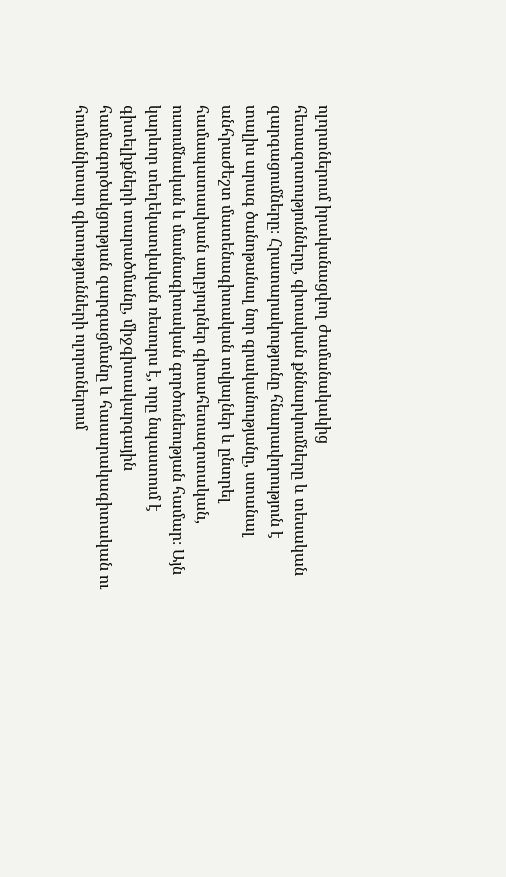ոլորտներում իրականացվող ժամանակակից հետազոտությունները, գիտական քննարկումները և տեսական զարգացումները։ Հրատարակությունը հնարավորություն է տալիս արագ ծանոթանալ նոր գրականությանը, ստանալ անհրաժեշտ մատենագիտական տվյալներ և ընտրել համապատասխան աղբյուրներ գիտահետազոտական, ուսումնական և մասնագիտական գործունեության համար։ Այն կարևոր տեղեկատվական ռեսուրս է, որը նպաստում է գիտելիքների տարածմանը, միջգիտակարգային համագործակցության զարգացմանը և հասարակագիտական ու հումանիտար գիտությունների ոլորտներում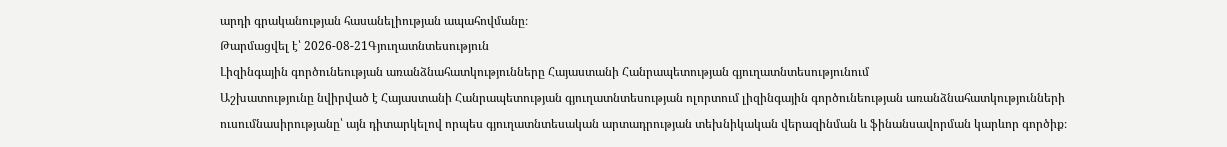արդի գրականության հասանելիության ապահովմանը։
Թարմացվել է՝ 2026-08-21Գյուղատնտեսություն
Լիզինգային գործունեության առանձնահատկությունները Հայաստանի Հանրապետության գյուղատնտեսությունում
Աշխատությունը նվիրված է Հայաստանի Հանրապետության գյուղատնտեսության ոլորտում լիզինգային գործունեության առանձնահատկությունների ուսումնասիրությանը՝ այն դիտարկելով որպես գյուղատնտեսական արտադրության տեխնիկական վերազինման և ֆինանսավորման կարևոր գործիք։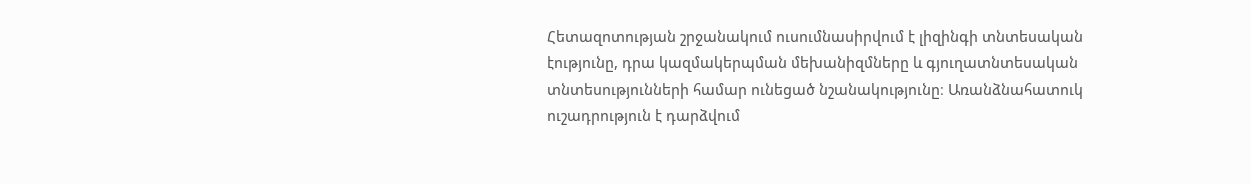Հետազոտության շրջանակում ուսումնասիրվում է լիզինգի տնտեսական էությունը, դրա կազմակերպման մեխանիզմները և գյուղատնտեսական տնտեսությունների համար ունեցած նշանակությունը։ Առանձնահատուկ ուշադրություն է դարձվում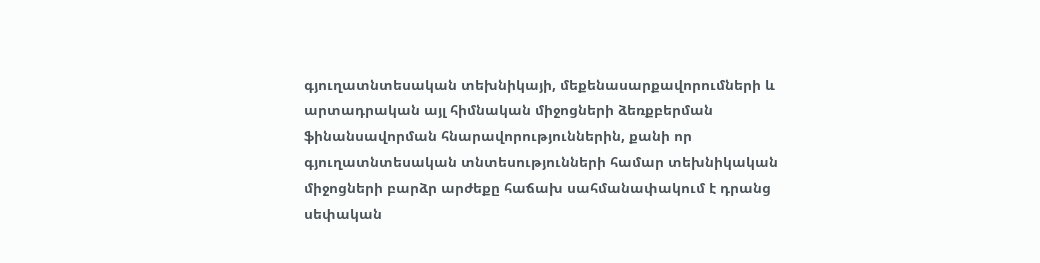գյուղատնտեսական տեխնիկայի, մեքենասարքավորումների և արտադրական այլ հիմնական միջոցների ձեռքբերման ֆինանսավորման հնարավորություններին, քանի որ գյուղատնտեսական տնտեսությունների համար տեխնիկական միջոցների բարձր արժեքը հաճախ սահմանափակում է դրանց սեփական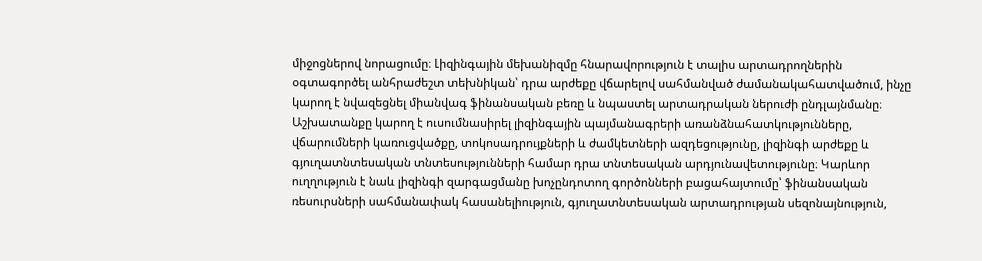միջոցներով նորացումը։ Լիզինգային մեխանիզմը հնարավորություն է տալիս արտադրողներին օգտագործել անհրաժեշտ տեխնիկան՝ դրա արժեքը վճարելով սահմանված ժամանակահատվածում, ինչը կարող է նվազեցնել միանվագ ֆինանսական բեռը և նպաստել արտադրական ներուժի ընդլայնմանը։ Աշխատանքը կարող է ուսումնասիրել լիզինգային պայմանագրերի առանձնահատկությունները, վճարումների կառուցվածքը, տոկոսադրույքների և ժամկետների ազդեցությունը, լիզինգի արժեքը և գյուղատնտեսական տնտեսությունների համար դրա տնտեսական արդյունավետությունը։ Կարևոր ուղղություն է նաև լիզինգի զարգացմանը խոչընդոտող գործոնների բացահայտումը՝ ֆինանսական ռեսուրսների սահմանափակ հասանելիություն, գյուղատնտեսական արտադրության սեզոնայնություն,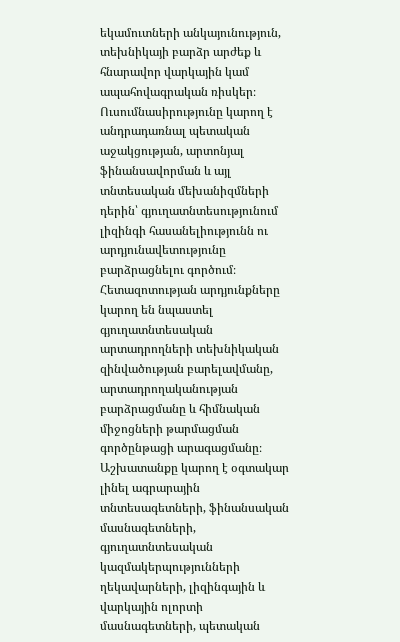եկամուտների անկայունություն, տեխնիկայի բարձր արժեք և հնարավոր վարկային կամ ապահովագրական ռիսկեր։ Ուսումնասիրությունը կարող է անդրադառնալ պետական աջակցության, արտոնյալ ֆինանսավորման և այլ տնտեսական մեխանիզմների դերին՝ գյուղատնտեսությունում լիզինգի հասանելիությունն ու արդյունավետությունը բարձրացնելու գործում։ Հետազոտության արդյունքները կարող են նպաստել գյուղատնտեսական արտադրողների տեխնիկական զինվածության բարելավմանը, արտադրողականության բարձրացմանը և հիմնական միջոցների թարմացման գործընթացի արագացմանը։ Աշխատանքը կարող է օգտակար լինել ագրարային տնտեսագետների, ֆինանսական մասնագետների, գյուղատնտեսական կազմակերպությունների ղեկավարների, լիզինգային և վարկային ոլորտի մասնագետների, պետական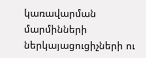կառավարման մարմինների ներկայացուցիչների ու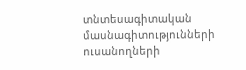տնտեսագիտական մասնագիտությունների ուսանողների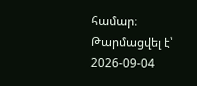համար։
Թարմացվել է՝ 2026-09-04